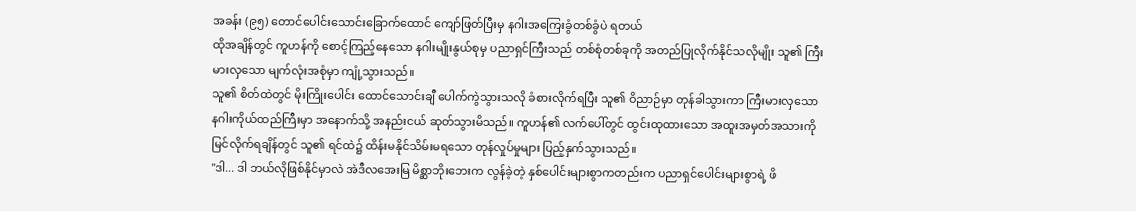အခန်း (၉၅) တောင်ပေါင်းသောင်းခြောက်ထောင် ကျော်ဖြတ်ပြီးမှ နဂါးအကြေးခွံတစ်ခွံပဲ ရတယ်
ထိုအချိန်တွင် ကူဟန်ကို စောင့်ကြည့်နေသော နဂါးမျိုးနွယ်စုမှ ပညာရှင်ကြီးသည် တစ်စုံတစ်ခုကို အတည်ပြုလိုက်နိုင်သလိုမျိုး သူ၏ ကြီးမားလှသော မျက်လုံးအစုံမှာ ကျုံ့သွားသည်။
သူ၏ စိတ်ထဲတွင် မိုးကြိုးပေါင်း ထောင်သောင်းချီ ပေါက်ကွဲသွားသလို ခံစားလိုက်ရပြီး သူ၏ ဝိညာဉ်မှာ တုန်ခါသွားကာ ကြီးမားလှသော နဂါးကိုယ်ထည်ကြီးမှာ အနောက်သို့ အနည်းငယ် ဆုတ်သွားမိသည်။ ကူဟန်၏ လက်ပေါ်တွင် ထွင်းထုထားသော အထူးအမှတ်အသားကို မြင်လိုက်ရချိန်တွင် သူ၏ ရင်ထဲ၌ ထိန်းမနိုင်သိမ်းမရသော တုန်လှုပ်မှုများ ပြည့်နှက်သွားသည်။
"ဒါ... ဒါ ဘယ်လိုဖြစ်နိုင်မှာလဲ အဲဒီလအေးမြ မိစ္ဆာဘိုးဘေးက လွန်ခဲ့တဲ့ နှစ်ပေါင်းများစွာကတည်းက ပညာရှင်ပေါင်းများစွာရဲ့ ဖိ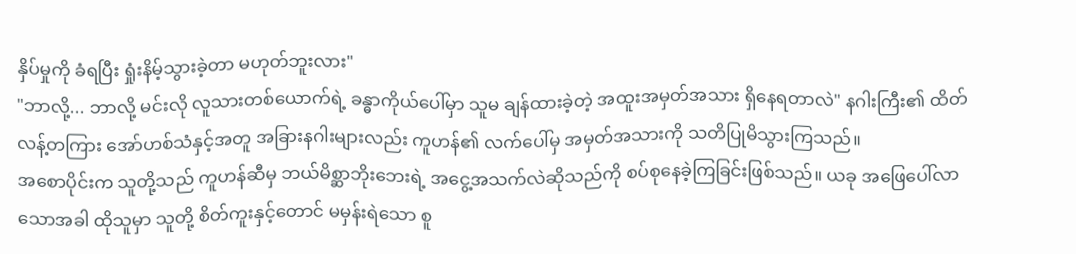နှိပ်မှုကို ခံရပြီး ရှုံးနိမ့်သွားခဲ့တာ မဟုတ်ဘူးလား"
"ဘာလို့... ဘာလို့ မင်းလို လူသားတစ်ယောက်ရဲ့ ခန္ဓာကိုယ်ပေါ်မှာ သူမ ချန်ထားခဲ့တဲ့ အထူးအမှတ်အသား ရှိနေရတာလဲ" နဂါးကြီး၏ ထိတ်လန့်တကြား အော်ဟစ်သံနှင့်အတူ အခြားနဂါးများလည်း ကူဟန်၏ လက်ပေါ်မှ အမှတ်အသားကို သတိပြုမိသွားကြသည်။
အစောပိုင်းက သူတို့သည် ကူဟန်ဆီမှ ဘယ်မိစ္ဆာဘိုးဘေးရဲ့ အငွေ့အသက်လဲဆိုသည်ကို စပ်စုနေခဲ့ကြခြင်းဖြစ်သည်။ ယခု အဖြေပေါ်လာသောအခါ ထိုသူမှာ သူတို့ စိတ်ကူးနှင့်တောင် မမှန်းရဲသော စူ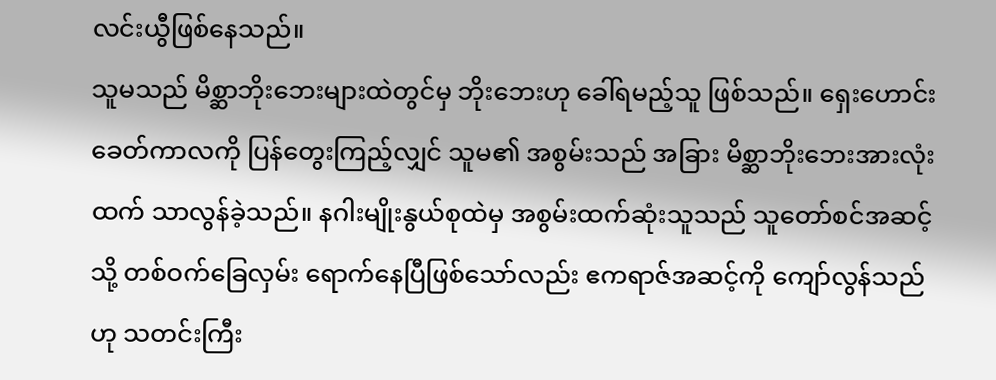လင်းယွီဖြစ်နေသည်။
သူမသည် မိစ္ဆာဘိုးဘေးများထဲတွင်မှ ဘိုးဘေးဟု ခေါ်ရမည့်သူ ဖြစ်သည်။ ရှေးဟောင်းခေတ်ကာလကို ပြန်တွေးကြည့်လျှင် သူမ၏ အစွမ်းသည် အခြား မိစ္ဆာဘိုးဘေးအားလုံးထက် သာလွန်ခဲ့သည်။ နဂါးမျိုးနွယ်စုထဲမှ အစွမ်းထက်ဆုံးသူသည် သူတော်စင်အဆင့်သို့ တစ်ဝက်ခြေလှမ်း ရောက်နေပြီဖြစ်သော်လည်း ဧကရာဇ်အဆင့်ကို ကျော်လွန်သည်ဟု သတင်းကြီး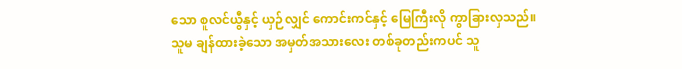သော စူလင်ယွီနှင့် ယှဉ်လျှင် ကောင်းကင်နှင့် မြေကြီးလို ကွာခြားလှသည်။
သူမ ချန်ထားခဲ့သော အမှတ်အသားလေး တစ်ခုတည်းကပင် သူ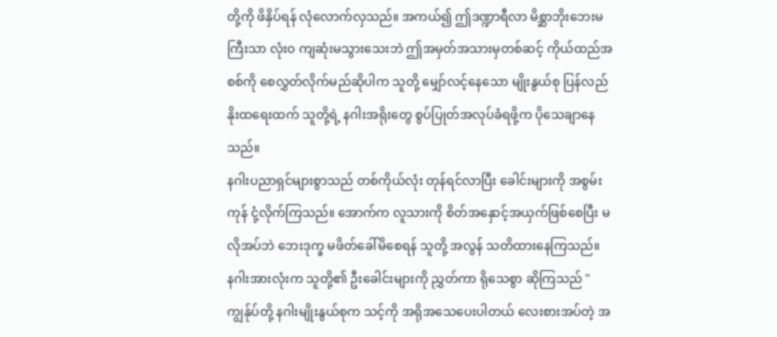တို့ကို ဖိနှိပ်ရန် လုံလောက်လှသည်။ အကယ်၍ ဤဒဏ္ဍာရီလာ မိစ္ဆာဘိုးဘေးမကြီးသာ လုံးဝ ကျဆုံးမသွားသေးဘဲ ဤအမှတ်အသားမှတစ်ဆင့် ကိုယ်ထည်အစစ်ကို စေလွှတ်လိုက်မည်ဆိုပါက သူတို့ မျှော်လင့်နေသော မျိုးနွယ်စု ပြန်လည်နိုးထရေးထက် သူတို့ရဲ့ နဂါးအရိုးတွေ စွပ်ပြုတ်အလုပ်ခံရဖို့က ပိုသေချာနေသည်။
နဂါးပညာရှင်များစွာသည် တစ်ကိုယ်လုံး တုန်ရင်လာပြီး ခေါင်းများကို အစွမ်းကုန် ငုံ့လိုက်ကြသည်။ အောက်က လူသားကို စိတ်အနှောင့်အယှက်ဖြစ်စေပြီး မလိုအပ်ဘဲ ဘေးဒုက္ခ မဖိတ်ခေါ်မိစေရန် သူတို့ အလွန် သတိထားနေကြသည်။
နဂါးအားလုံးက သူတို့၏ ဦးခေါင်းများကို ညွှတ်ကာ ရိုသေစွာ ဆိုကြသည် "ကျွန်ုပ်တို့ နဂါးမျိုးနွယ်စုက သင့်ကို အရိုအသေပေးပါတယ် လေးစားအပ်တဲ့ အ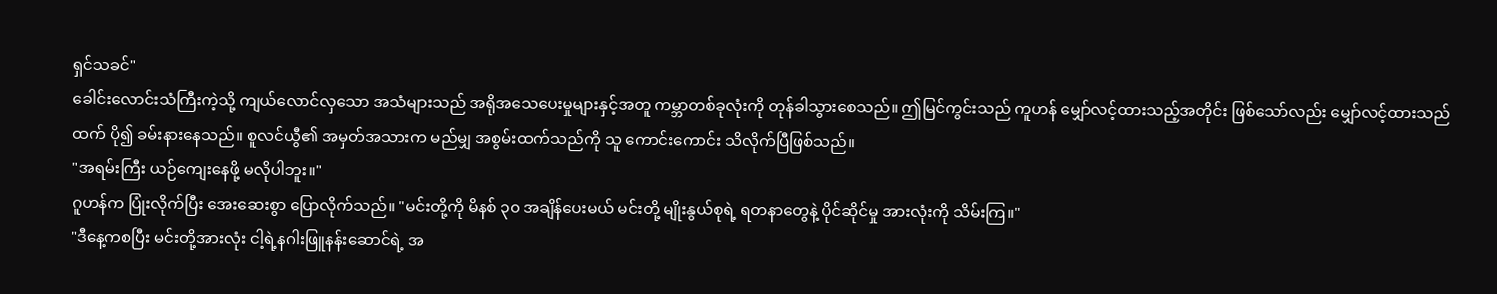ရှင်သခင်"
ခေါင်းလောင်းသံကြီးကဲ့သို့ ကျယ်လောင်လှသော အသံများသည် အရိုအသေပေးမှုများနှင့်အတူ ကမ္ဘာတစ်ခုလုံးကို တုန်ခါသွားစေသည်။ ဤမြင်ကွင်းသည် ကူဟန် မျှော်လင့်ထားသည့်အတိုင်း ဖြစ်သော်လည်း မျှော်လင့်ထားသည်ထက် ပို၍ ခမ်းနားနေသည်။ စူလင်ယွီ၏ အမှတ်အသားက မည်မျှ အစွမ်းထက်သည်ကို သူ ကောင်းကောင်း သိလိုက်ပြီဖြစ်သည်။
"အရမ်းကြီး ယဉ်ကျေးနေဖို့ မလိုပါဘူး။"
ဂူဟန်က ပြုံးလိုက်ပြီး အေးဆေးစွာ ပြောလိုက်သည်။ "မင်းတို့ကို မိနစ် ၃၀ အချိန်ပေးမယ် မင်းတို့ မျိုးနွယ်စုရဲ့ ရတနာတွေနဲ့ ပိုင်ဆိုင်မှု အားလုံးကို သိမ်းကြ။"
"ဒီနေ့ကစပြီး မင်းတို့အားလုံး ငါ့ရဲ့နဂါးဖြူနန်းဆောင်ရဲ့ အ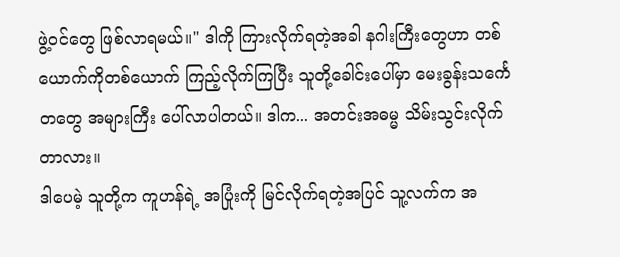ဖွဲ့ဝင်တွေ ဖြစ်လာရမယ်။" ဒါကို ကြားလိုက်ရတဲ့အခါ နဂါးကြီးတွေဟာ တစ်ယောက်ကိုတစ်ယောက် ကြည့်လိုက်ကြပြီး သူတို့ခေါင်းပေါ်မှာ မေးခွန်းသင်္ကေတတွေ အများကြီး ပေါ်လာပါတယ်။ ဒါက... အတင်းအဓမ္မ သိမ်းသွင်းလိုက်တာလား။
ဒါပေမဲ့ သူတို့က ကူဟန်ရဲ့ အပြုံးကို မြင်လိုက်ရတဲ့အပြင် သူ့လက်က အ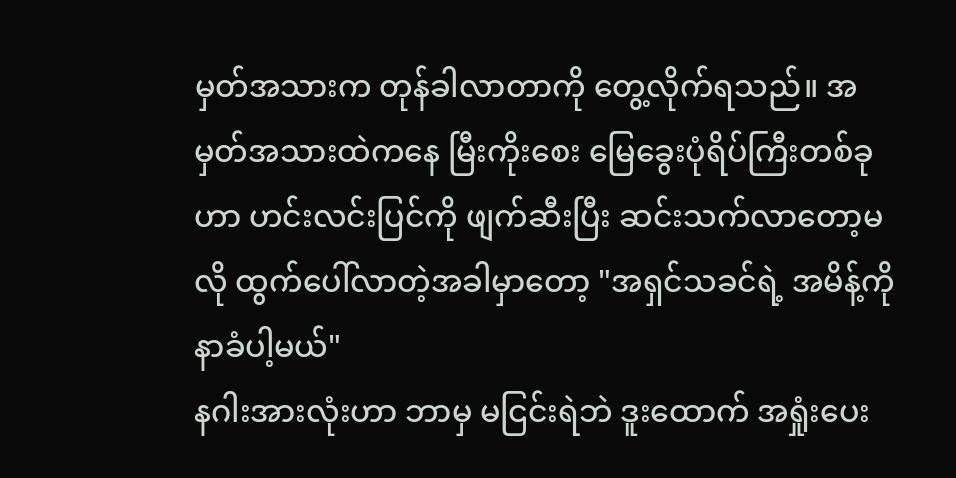မှတ်အသားက တုန်ခါလာတာကို တွေ့လိုက်ရသည်။ အမှတ်အသားထဲကနေ မြီးကိုးစေး မြေခွေးပုံရိပ်ကြီးတစ်ခုဟာ ဟင်းလင်းပြင်ကို ဖျက်ဆီးပြီး ဆင်းသက်လာတော့မလို ထွက်ပေါ်လာတဲ့အခါမှာတော့ "အရှင်သခင်ရဲ့ အမိန့်ကို နာခံပါ့မယ်"
နဂါးအားလုံးဟာ ဘာမှ မငြင်းရဲဘဲ ဒူးထောက် အရှုံးပေး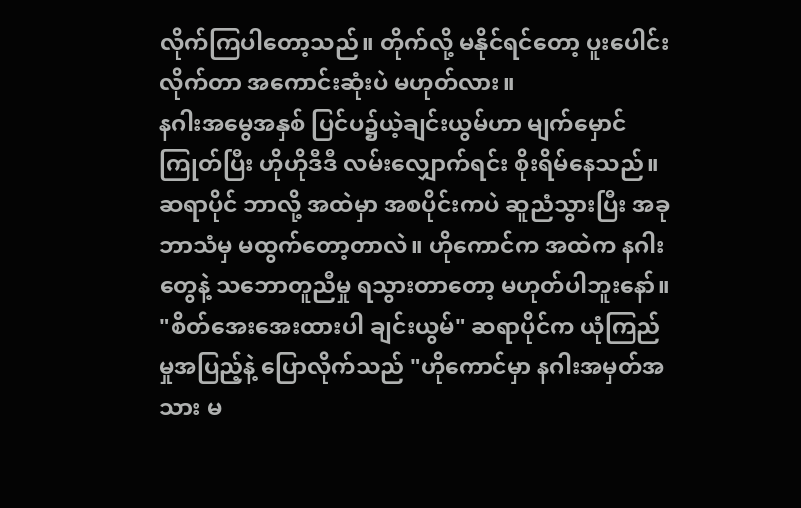လိုက်ကြပါတော့သည်။ တိုက်လို့ မနိုင်ရင်တော့ ပူးပေါင်းလိုက်တာ အကောင်းဆုံးပဲ မဟုတ်လား။
နဂါးအမွေအနှစ် ပြင်ပ၌ယဲ့ချင်းယွမ်ဟာ မျက်မှောင်ကြုတ်ပြီး ဟိုဟိုဒီဒီ လမ်းလျှောက်ရင်း စိုးရိမ်နေသည်။ ဆရာပိုင် ဘာလို့ အထဲမှာ အစပိုင်းကပဲ ဆူညံသွားပြီး အခု ဘာသံမှ မထွက်တော့တာလဲ။ ဟိုကောင်က အထဲက နဂါးတွေနဲ့ သဘောတူညီမှု ရသွားတာတော့ မဟုတ်ပါဘူးနော်။
"စိတ်အေးအေးထားပါ ချင်းယွမ်" ဆရာပိုင်က ယုံကြည်မှုအပြည့်နဲ့ ပြောလိုက်သည် "ဟိုကောင်မှာ နဂါးအမှတ်အသား မ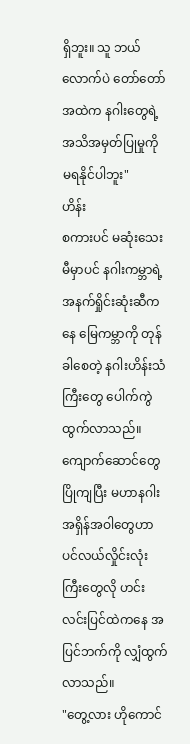ရှိဘူး။ သူ ဘယ်လောက်ပဲ တော်တော် အထဲက နဂါးတွေရဲ့ အသိအမှတ်ပြုမှုကို မရနိုင်ပါဘူး"
ဟိန်း
စကားပင် မဆုံးသေးမီမှာပင် နဂါးကမ္ဘာရဲ့ အနက်ရှိုင်းဆုံးဆီကနေ မြေကမ္ဘာကို တုန်ခါစေတဲ့ နဂါးဟိန်းသံကြီးတွေ ပေါက်ကွဲထွက်လာသည်။ ကျောက်ဆောင်တွေ ပြိုကျပြီး မဟာနဂါး အရှိန်အဝါတွေဟာ ပင်လယ်လှိုင်းလုံးကြီးတွေလို ဟင်းလင်းပြင်ထဲကနေ အပြင်ဘက်ကို လျှံထွက်လာသည်။
"တွေ့လား ဟိုကောင်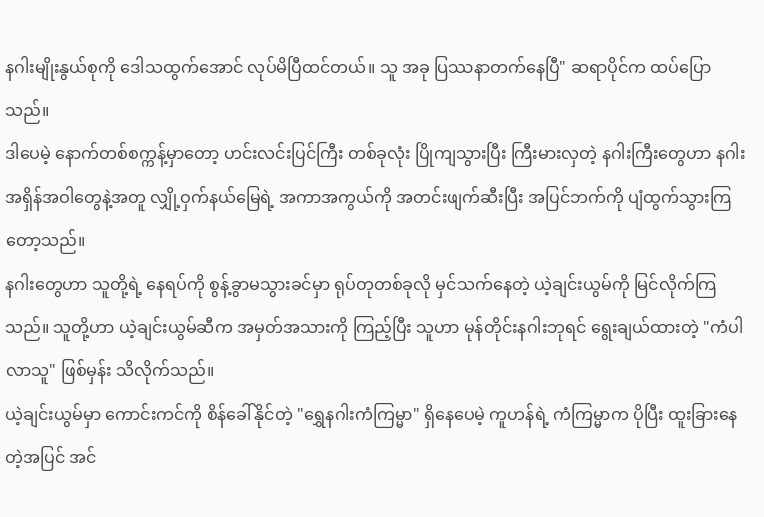နဂါးမျိုးနွယ်စုကို ဒေါသထွက်အောင် လုပ်မိပြီထင်တယ်။ သူ အခု ပြဿနာတက်နေပြီ" ဆရာပိုင်က ထပ်ပြောသည်။
ဒါပေမဲ့ နောက်တစ်စက္ကန့်မှာတော့ ဟင်းလင်းပြင်ကြီး တစ်ခုလုံး ပြိုကျသွားပြီး ကြီးမားလှတဲ့ နဂါးကြီးတွေဟာ နဂါးအရှိန်အဝါတွေနဲ့အတူ လျှို့ဝှက်နယ်မြေရဲ့ အကာအကွယ်ကို အတင်းဖျက်ဆီးပြီး အပြင်ဘက်ကို ပျံထွက်သွားကြတော့သည်။
နဂါးတွေဟာ သူတို့ရဲ့ နေရပ်ကို စွန့်ခွာမသွားခင်မှာ ရုပ်တုတစ်ခုလို မှင်သက်နေတဲ့ ယဲ့ချင်းယွမ်ကို မြင်လိုက်ကြသည်။ သူတို့ဟာ ယဲ့ချင်းယွမ်ဆီက အမှတ်အသားကို ကြည့်ပြီး သူဟာ မုန်တိုင်းနဂါးဘုရင် ရွေးချယ်ထားတဲ့ "ကံပါလာသူ" ဖြစ်မှန်း သိလိုက်သည်။
ယဲ့ချင်းယွမ်မှာ ကောင်းကင်ကို စိန်ခေါ်နိုင်တဲ့ "ရွှေနဂါးကံကြမ္မာ" ရှိနေပေမဲ့ ကူဟန်ရဲ့ ကံကြမ္မာက ပိုပြီး ထူးခြားနေတဲ့အပြင် အင်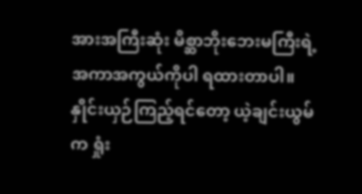အားအကြီးဆုံး မိစ္ဆာဘိုးဘေးမကြီးရဲ့ အကာအကွယ်ကိုပါ ရထားတာပါ။ နှိုင်းယှဉ်ကြည့်ရင်တော့ ယဲ့ချင်းယွမ်က ရှုံး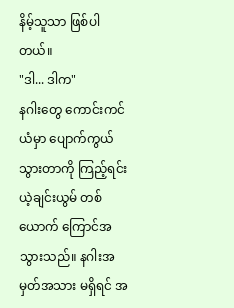နိမ့်သူသာ ဖြစ်ပါတယ်။
"ဒါ... ဒါက"
နဂါးတွေ ကောင်းကင်ယံမှာ ပျောက်ကွယ်သွားတာကို ကြည့်ရင်း ယဲ့ချင်းယွမ် တစ်ယောက် ကြောင်အသွားသည်။ နဂါးအမှတ်အသား မရှိရင် အ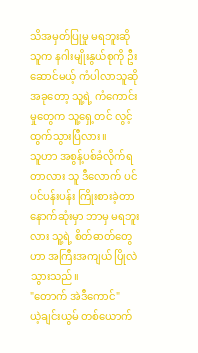သိအမှတ်ပြုမှု မရဘူးဆို သူက နဂါးမျိုးနွယ်စုကို ဦးဆောင်မယ့် ကံပါလာသူဆို အခုတော့ သူ့ရဲ့ ကံကောင်းမှုတွေက သူ့ရှေ့တင် လွင့်ထွက်သွားပြီလား။
သူဟာ အစွန့်ပစ်ခံလိုက်ရတာလား သူ ဒီလောက် ပင်ပင်ပန်းပန်း ကြိုးစားခဲ့တာ နောက်ဆုံးမှာ ဘာမှ မရဘူးလား သူ့ရဲ့ စိတ်ဓာတ်တွေဟာ အကြီးအကျယ် ပြိုလဲသွားသည်။
"တောက် အဲဒီကောင်"
ယဲ့ချင်းယွမ် တစ်ယောက်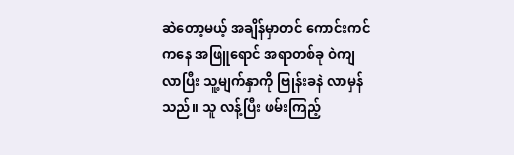ဆဲတော့မယ့် အချိန်မှာတင် ကောင်းကင်ကနေ အဖြူရောင် အရာတစ်ခု ဝဲကျလာပြီး သူ့မျက်နှာကို ဗြုန်းခနဲ လာမှန်သည်။ သူ လန့်ပြီး ဖမ်းကြည့်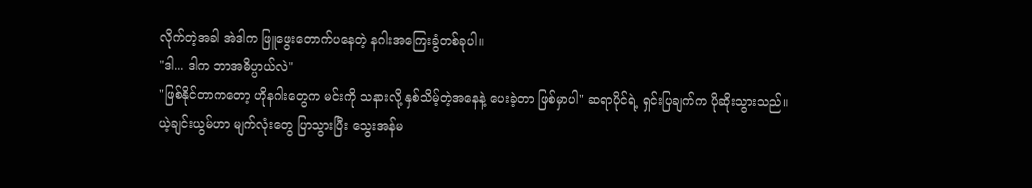လိုက်တဲ့အခါ အဲဒါက ဖြူဖွေးတောက်ပနေတဲ့ နဂါးအကြေးခွံတစ်ခုပါ။
"ဒါ... ဒါက ဘာအဓိပ္ပာယ်လဲ"
"ဖြစ်နိုင်တာကတော့ ဟိုနဂါးတွေက မင်းကို သနားလို့ နှစ်သိမ့်တဲ့အနေနဲ့ ပေးခဲ့တာ ဖြစ်မှာပါ" ဆရာပိုင်ရဲ့ ရှင်းပြချက်က ပိုဆိုးသွားသည်။
ယဲ့ချင်းယွမ်ဟာ မျက်လုံးတွေ ပြာသွားပြီး သွေးအန်မ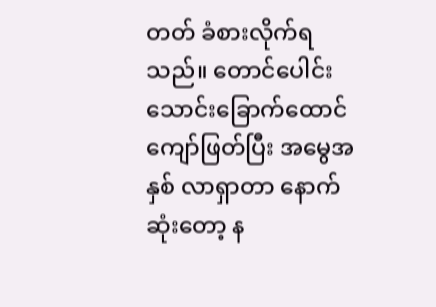တတ် ခံစားလိုက်ရသည်။ တောင်ပေါင်း သောင်းခြောက်ထောင် ကျော်ဖြတ်ပြီး အမွေအနှစ် လာရှာတာ နောက်ဆုံးတော့ န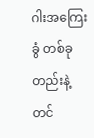ဂါးအကြေးခွံ တစ်ခုတည်းနဲ့တင်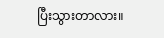ပြီးသွားတာလား။